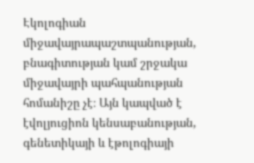Էկոլոգիան միջավայրապաշտպանության, բնագիտության կամ շրջակա միջավայրի պահպանության հոմանիշը չէ։ Այն կապված է էվոլյուցիոն կենսաբանության, գենետիկայի և էթոլոգիայի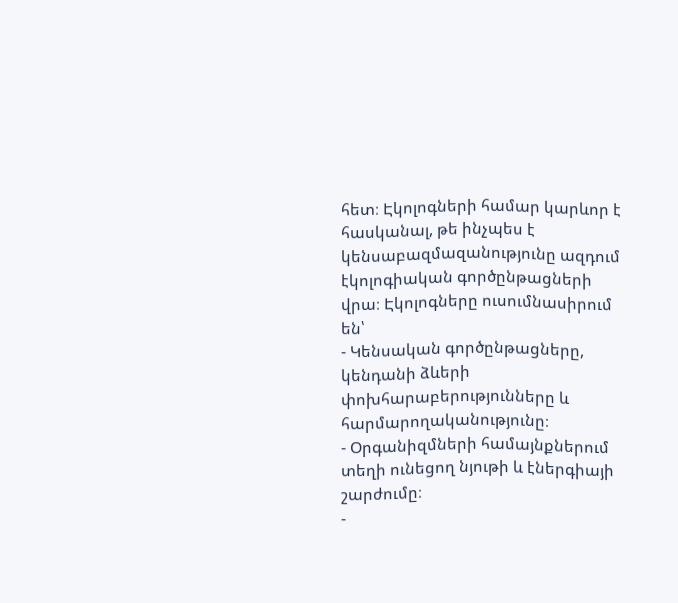հետ։ Էկոլոգների համար կարևոր է հասկանալ, թե ինչպես է կենսաբազմազանությունը ազդում էկոլոգիական գործընթացների վրա։ Էկոլոգները ուսումնասիրում են՝
- Կենսական գործընթացները, կենդանի ձևերի փոխհարաբերությունները և հարմարողականությունը։
- Օրգանիզմների համայնքներում տեղի ունեցող նյութի և էներգիայի շարժումը։
-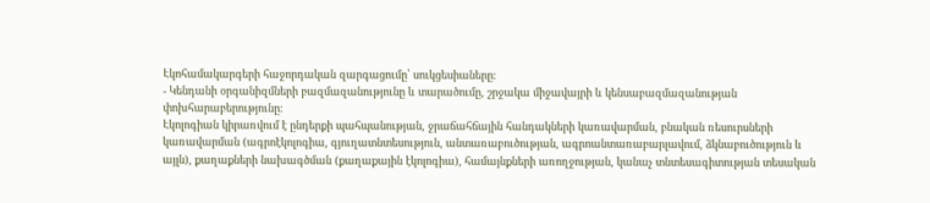Էկոհամակարգերի հաջորդական զարգացումը՝ սուկցեսիաները։
- Կենդանի օրգանիզմների բազմազանությունը և տարածումը, շրջակա միջավայրի և կենսաբազմազանության փոխհարաբերությունը։
Էկոլոգիան կիրառվում է ընդերքի պահպանության, ջրաճահճային հանդակների կառավարման, բնական ռեսուրսների կառավարման (ագրոէկոլոգիա, գյուղատնտեսություն, անտառաբուծության, ագրոանտառաբարլավում, ձկնաբուծություն և այլն), քաղաքների նախագծման (քաղաքային էկոլոգիա), համայնքների առողջության, կանաչ տնտեսագիտության տեսական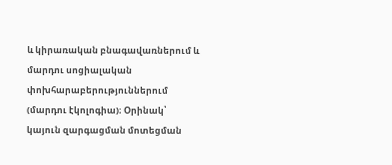և կիրառական բնագավառներում և մարդու սոցիալական փոխհարաբերություններում (մարդու էկոլոգիա)։ Օրինակ՝ կայուն զարգացման մոտեցման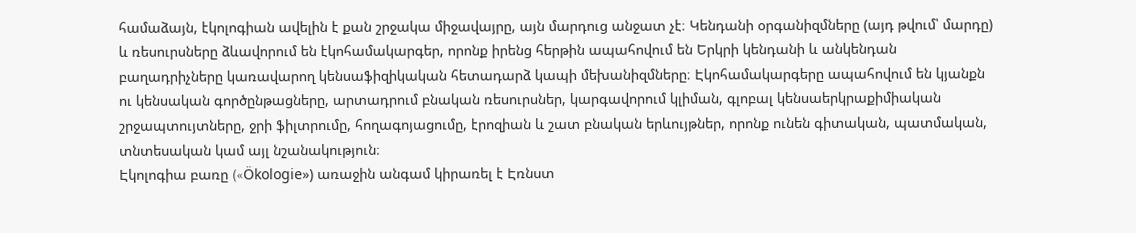համաձայն, էկոլոգիան ավելին է քան շրջակա միջավայրը, այն մարդուց անջատ չէ։ Կենդանի օրգանիզմները (այդ թվում՝ մարդը) և ռեսուրսները ձևավորում են էկոհամակարգեր, որոնք իրենց հերթին ապահովում են Երկրի կենդանի և անկենդան բաղադրիչները կառավարող կենսաֆիզիկական հետադարձ կապի մեխանիզմները։ Էկոհամակարգերը ապահովում են կյանքն ու կենսական գործընթացները, արտադրում բնական ռեսուրսներ, կարգավորում կլիման, գլոբալ կենսաերկրաքիմիական շրջապտույտները, ջրի ֆիլտրումը, հողագոյացումը, էրոզիան և շատ բնական երևույթներ, որոնք ունեն գիտական, պատմական, տնտեսական կամ այլ նշանակություն։
Էկոլոգիա բառը («Ökologie») առաջին անգամ կիրառել է Էռնստ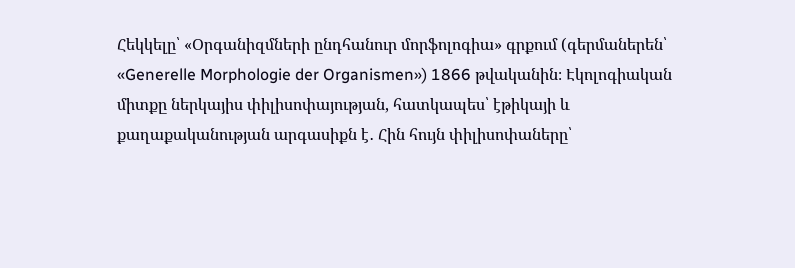Հեկկելը՝ «Օրգանիզմների ընդհանուր մորֆոլոգիա» գրքում (գերմաներեն՝ «Generelle Morphologie der Organismen») 1866 թվականին։ Էկոլոգիական միտքը ներկայիս փիլիսոփայության, հատկապես՝ էթիկայի և քաղաքականության արգասիքն է․ Հին հույն փիլիսոփաները՝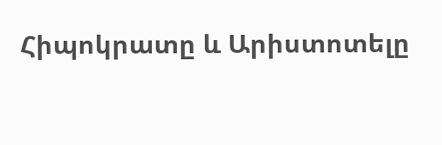Հիպոկրատը և Արիստոտելը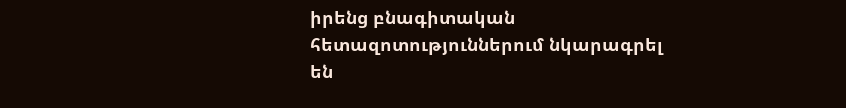իրենց բնագիտական հետազոտություններում նկարագրել են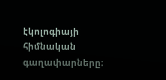էկոլոգիայի հիմնական գաղափարները։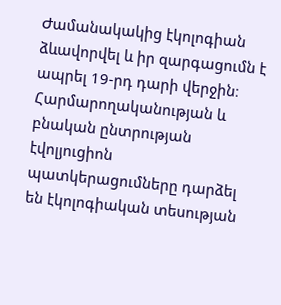Ժամանակակից էկոլոգիան ձևավորվել և իր զարգացումն է ապրել 19-րդ դարի վերջին։ Հարմարողականության և բնական ընտրության էվոլյուցիոն պատկերացումները դարձել են էկոլոգիական տեսության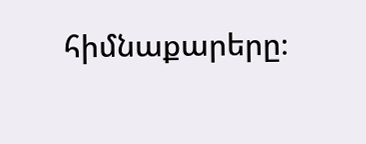հիմնաքարերը։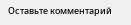Оставьте комментарий